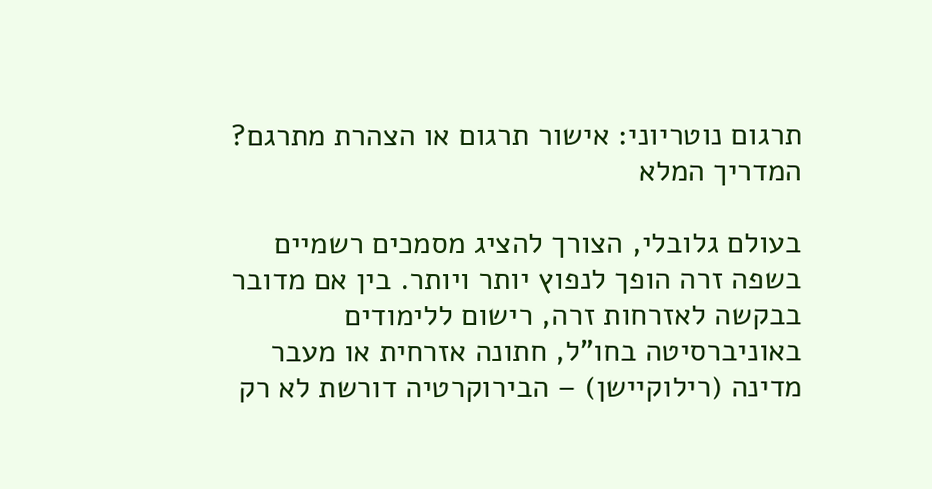תרגום נוטריוני: אישור תרגום או הצהרת מתרגם? המדריך המלא

בעולם גלובלי, הצורך להציג מסמכים רשמיים בשפה זרה הופך לנפוץ יותר ויותר. בין אם מדובר בבקשה לאזרחות זרה, רישום ללימודים באוניברסיטה בחו"ל, חתונה אזרחית או מעבר מדינה (רילוקיישן) – הבירוקרטיה דורשת לא רק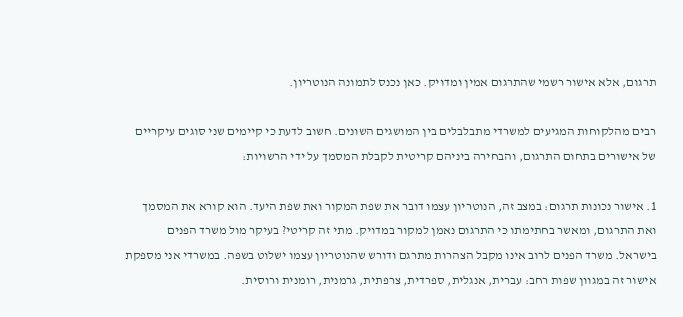תרגום, אלא אישור רשמי שהתרגום אמין ומדויק. כאן נכנס לתמונה הנוטריון.

רבים מהלקוחות המגיעים למשרדי מתבלבלים בין המושגים השונים. חשוב לדעת כי קיימים שני סוגים עיקריים של אישורים בתחום התרגום, והבחירה ביניהם קריטית לקבלת המסמך על ידי הרשויות:

1. אישור נכונות תרגום: במצב זה, הנוטריון עצמו דובר את שפת המקור ואת שפת היעד. הוא קורא את המסמך ואת התרגום, ומאשר בחתימתו כי התרגום נאמן למקור במדויק. מתי זה קריטי? בעיקר מול משרד הפנים בישראל. משרד הפנים לרוב אינו מקבל הצהרות מתרגם ודורש שהנוטריון עצמו ישלוט בשפה. במשרדי אני מספקת אישור זה במגוון שפות רחב: עברית, אנגלית, ספרדית, צרפתית, גרמנית, רומנית ורוסית.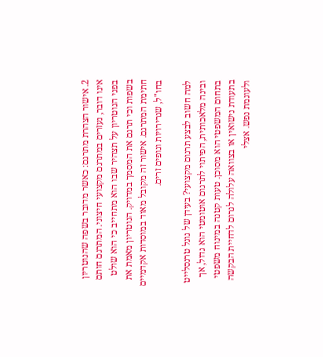2. אישור הצהרת מתרגם: כאשר מדובר בשפה שהנוטריון אינו דובר, נעזרים במתרגם מקצועי חיצוני. המתרגם חותם בפני הנוטריון על תצהיר שבו הוא מתחייב כי הוא שולט בשפות וכי תרגם את המסמך במדויק. הנוטריון מאמת את חתימת המתרגם. אישור זה מקובל מאוד במוסדות אקדמיים בחו"ל, שגרירויות וגופים זרים.

למה חשוב לבצע תרגום מקצועי? בעידן של גוגל טרנסלייט ובינה מלאכותית, הפיתוי לתרגום אוטומטי הוא גדול, אך בתחום המשפטי הוא מסוכן. טעות קטנה במינוח משפטי בתעודת נישואין או בצוואה עלולה לגרום לדחיית הבקשה ולעוגמת נפש. אצלי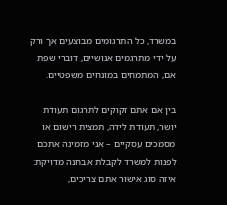במשרד, כל התרגומים מבוצעים אך ורק על ידי מתרגמים אנושיים, דוברי שפת אם, המתמחים במונחים משפטיים.

בין אם אתם זקוקים לתרגום תעודת יושר, תעודת לידה, תמצית רישום או מסמכים עסקיים – אני מזמינה אתכם לפנות למשרד לקבלת אבחנה מדויקת: איזה סוג אישור אתם צריכים,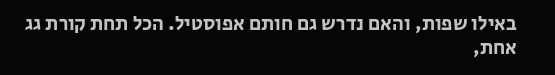באילו שפות, והאם נדרש גם חותם אפוסטיל. הכל תחת קורת גג אחת,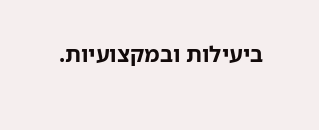ביעילות ובמקצועיות.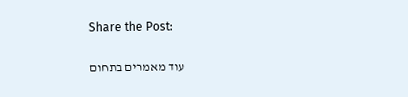Share the Post:

עוד מאמרים בתחום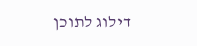דילוג לתוכן